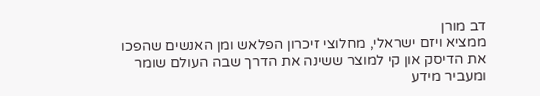דב מורן
ממציא ויזם ישראלי, מחלוצי זיכרון הפלאש ומן האנשים שהפכו את הדיסק און קי למוצר ששינה את הדרך שבה העולם שומר ומעביר מידע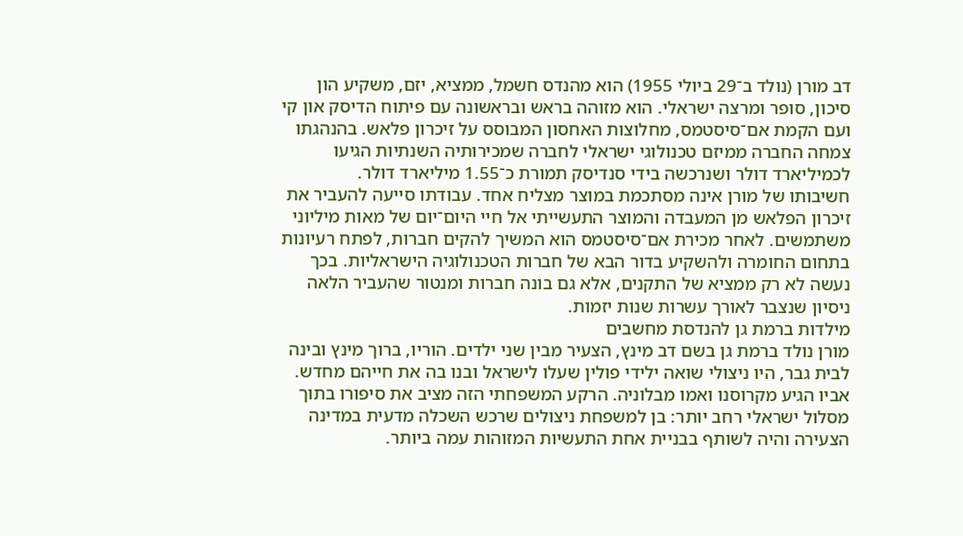דב מורן (נולד ב־29 ביולי 1955) הוא מהנדס חשמל, ממציא, יזם, משקיע הון סיכון, סופר ומרצה ישראלי. הוא מזוהה בראש ובראשונה עם פיתוח הדיסק און קי ועם הקמת אם־סיסטמס, מחלוצות האחסון המבוסס על זיכרון פלאש. בהנהגתו צמחה החברה ממיזם טכנולוגי ישראלי לחברה שמכירותיה השנתיות הגיעו לכמיליארד דולר ושנרכשה בידי סנדיסק תמורת כ־1.55 מיליארד דולר.
חשיבותו של מורן אינה מסתכמת במוצר מצליח אחד. עבודתו סייעה להעביר את זיכרון הפלאש מן המעבדה והמוצר התעשייתי אל חיי היום־יום של מאות מיליוני משתמשים. לאחר מכירת אם־סיסטמס הוא המשיך להקים חברות, לפתח רעיונות בתחום החומרה ולהשקיע בדור הבא של חברות הטכנולוגיה הישראליות. בכך נעשה לא רק ממציא של התקנים, אלא גם בונה חברות ומנטור שהעביר הלאה ניסיון שנצבר לאורך עשרות שנות יזמות.
מילדות ברמת גן להנדסת מחשבים
מורן נולד ברמת גן בשם דב מינץ, הצעיר מבין שני ילדים. הוריו, ברוך מינץ ובינה לבית גבר, היו ניצולי שואה ילידי פולין שעלו לישראל ובנו בה את חייהם מחדש. אביו הגיע מקרוסנו ואמו מבלוניה. הרקע המשפחתי הזה מציב את סיפורו בתוך מסלול ישראלי רחב יותר: בן למשפחת ניצולים שרכש השכלה מדעית במדינה הצעירה והיה לשותף בבניית אחת התעשיות המזוהות עמה ביותר.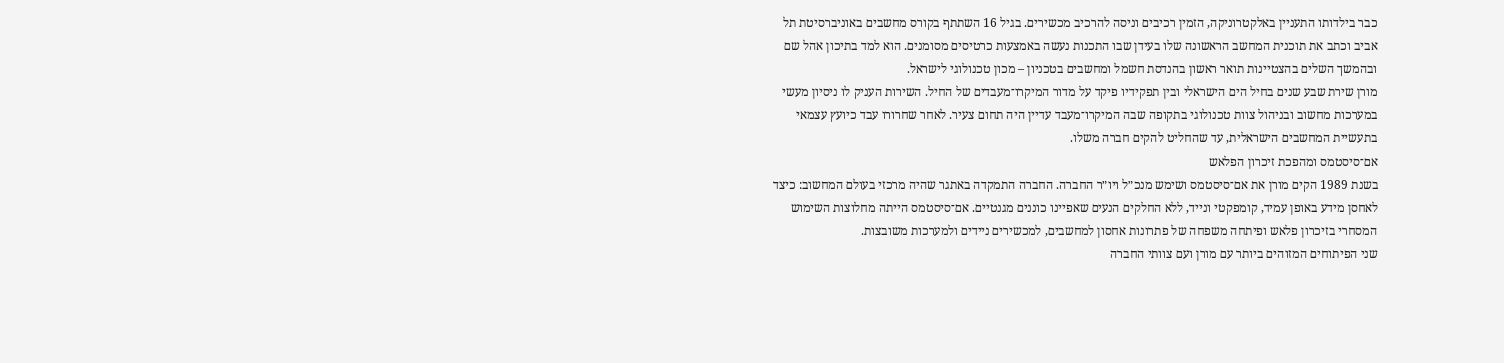כבר בילדותו התעניין באלקטרוניקה, הזמין רכיבים וניסה להרכיב מכשירים. בגיל 16 השתתף בקורס מחשבים באוניברסיטת תל אביב וכתב את תוכנית המחשב הראשונה שלו בעידן שבו התכנות נעשה באמצעות כרטיסים מסומנים. הוא למד בתיכון אהל שם ובהמשך השלים בהצטיינות תואר ראשון בהנדסת חשמל ומחשבים בטכניון – מכון טכנולוגי לישראל.
מורן שירת שבע שנים בחיל הים הישראלי ובין תפקידיו פיקד על מדור המיקרו־מעבדים של החיל. השירות העניק לו ניסיון מעשי במערכות מחשוב ובניהול צוות טכנולוגי בתקופה שבה המיקרו־מעבד עדיין היה תחום צעיר. לאחר שחרורו עבד כיועץ עצמאי בתעשיית המחשבים הישראלית, עד שהחליט להקים חברה משלו.
אם־סיסטמס ומהפכת זיכרון הפלאש
בשנת 1989 הקים מורן את אם־סיסטמס ושימש מנכ״ל ויו״ר החברה. החברה התמקדה באתגר שהיה מרכזי בעולם המחשוב: כיצד לאחסן מידע באופן עמיד, קומפקטי ונייד, ללא החלקים הנעים שאפיינו כוננים מגנטיים. אם־סיסטמס הייתה מחלוצות השימוש המסחרי בזיכרון פלאש ופיתחה משפחה של פתרונות אחסון למחשבים, למכשירים ניידים ולמערכות משובצות.
שני הפיתוחים המזוהים ביותר עם מורן ועם צוותי החברה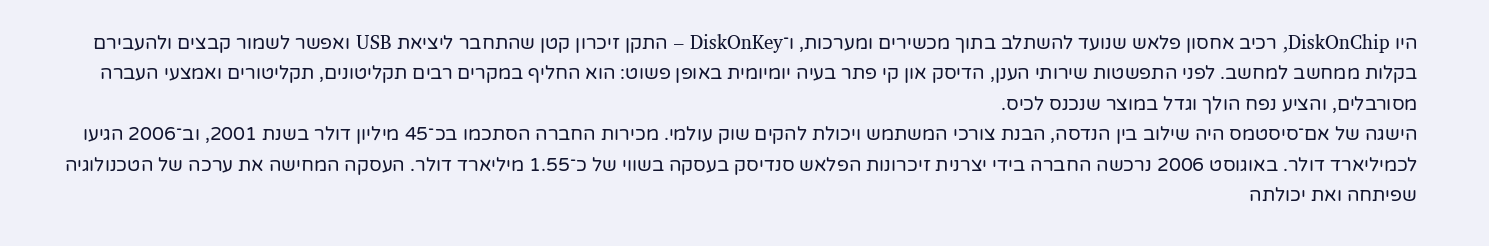היו DiskOnChip, רכיב אחסון פלאש שנועד להשתלב בתוך מכשירים ומערכות, ו־DiskOnKey – התקן זיכרון קטן שהתחבר ליציאת USB ואפשר לשמור קבצים ולהעבירם בקלות ממחשב למחשב. לפני התפשטות שירותי הענן, הדיסק און קי פתר בעיה יומיומית באופן פשוט: הוא החליף במקרים רבים תקליטונים, תקליטורים ואמצעי העברה מסורבלים, והציע נפח הולך וגדל במוצר שנכנס לכיס.
הישגה של אם־סיסטמס היה שילוב בין הנדסה, הבנת צורכי המשתמש ויכולת להקים שוק עולמי. מכירות החברה הסתכמו בכ־45 מיליון דולר בשנת 2001, וב־2006 הגיעו לכמיליארד דולר. באוגוסט 2006 נרכשה החברה בידי יצרנית זיכרונות הפלאש סנדיסק בעסקה בשווי של כ־1.55 מיליארד דולר. העסקה המחישה את ערכה של הטכנולוגיה שפיתחה ואת יכולתה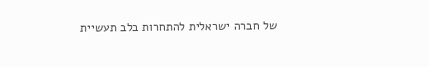של חברה ישראלית להתחרות בלב תעשיית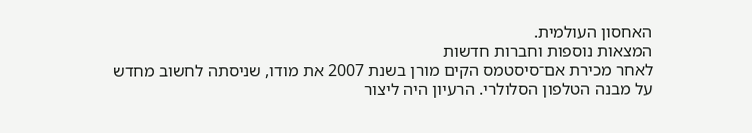האחסון העולמית.
המצאות נוספות וחברות חדשות
לאחר מכירת אם־סיסטמס הקים מורן בשנת 2007 את מודו, שניסתה לחשוב מחדש על מבנה הטלפון הסלולרי. הרעיון היה ליצור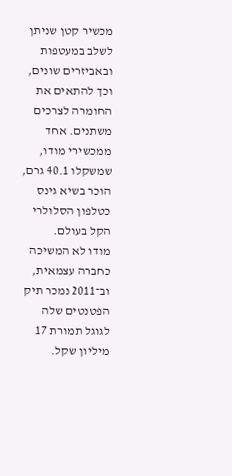מכשיר קטן שניתן לשלב במעטפות ובאביזרים שונים, וכך להתאים את החומרה לצרכים משתנים. אחד ממכשירי מודו, שמשקלו 40.1 גרם, הוכר בשיא גינס כטלפון הסלולרי הקל בעולם.
מודו לא המשיכה כחברה עצמאית, וב־2011 נמכר תיק הפטנטים שלה לגוגל תמורת 17 מיליון שקל.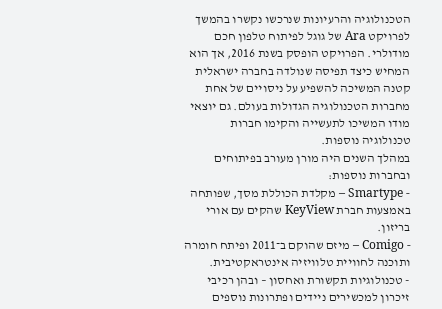הטכנולוגיה והרעיונות שנרכשו נקשרו בהמשך לפרויקט Ara של גוגל לפיתוח טלפון חכם מודולרי. הפרויקט הופסק בשנת 2016, אך הוא המחיש כיצד תפיסה שנולדה בחברה ישראלית קטנה המשיכה להשפיע על ניסויים של אחת מחברות הטכנולוגיה הגדולות בעולם. גם יוצאי מודו המשיכו לתעשייה והקימו חברות טכנולוגיה נוספות.
במהלך השנים היה מורן מעורב בפיתוחים ובחברות נוספות:
- Smartype – מקלדת הכוללת מסך, שפותחה באמצעות חברת KeyView שהקים עם אורי בריזון.
- Comigo – מיזם שהוקם ב־2011 ופיתח חומרה ותוכנה לחוויית טלוויזיה אינטראקטיבית.
- טכנולוגיות תקשורת ואחסון – ובהן רכיבי זיכרון למכשירים ניידים ופתרונות נוספים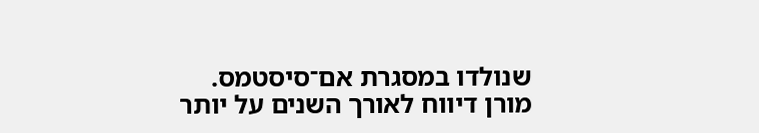שנולדו במסגרת אם־סיסטמס.
מורן דיווח לאורך השנים על יותר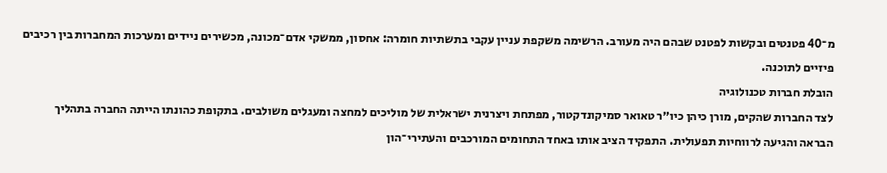מ־40 פטנטים ובקשות לפטנט שבהם היה מעורב. הרשימה משקפת עניין עקבי בתשתיות חומרה: אחסון, ממשקי אדם־מכונה, מכשירים ניידים ומערכות המחברות בין רכיבים פיזיים לתוכנה.
הובלת חברות טכנולוגיה
לצד החברות שהקים, מורן כיהן כיו״ר טאואר סמיקונדקטור, מפתחת ויצרנית ישראלית של מוליכים למחצה ומעגלים משולבים. בתקופת כהונתו הייתה החברה בתהליך הבראה והגיעה לרווחיות תפעולית. התפקיד הציב אותו באחד התחומים המורכבים והעתירי־הון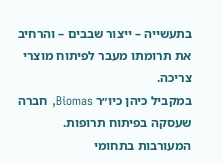בתעשייה – ייצור שבבים – והרחיב את תרומתו מעבר לפיתוח מוצרי צריכה.
במקביל כיהן כיו״ר Biomas, חברה שעסקה בפיתוח תרופות. המעורבות בתחומי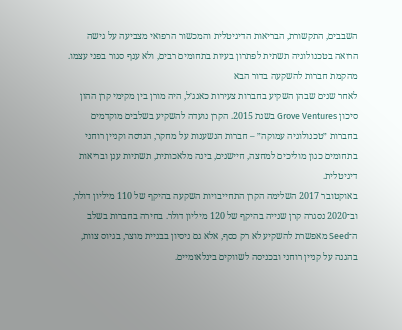השבבים, התקשורת, הבריאות הדיגיטלית והמכשור הרפואי מצביעה על גישה הרואה בטכנולוגיה תשתית לפתרון בעיות בתחומים רבים, ולא ענף סגור בפני עצמו.
מהקמת חברות להשקעה בדור הבא
לאחר שנים שבהן השקיע בחברות צעירות כאנג׳ל, היה מורן בין מקימי קרן ההון סיכון Grove Ventures בשנת 2015. הקרן נועדה להשקיע בשלבים מוקדמים בחברות ״טכנולוגיה עמוקה״ – חברות הנשענות על מחקר, הנדסה וקניין רוחני בתחומים כגון מוליכים למחצה, חיישנים, בינה מלאכותית, תשתיות ענן ובריאות דיגיטלית.
באוקטובר 2017 השלימה הקרן התחייבויות השקעה בהיקף של 110 מיליון דולר, וב־2020 נסגרה קרן שנייה בהיקף של 120 מיליון דולר. בחירה בחברות בשלב ה־Seed מאפשרת להשקיע לא רק כסף, אלא גם ניסיון בבניית מוצר, בגיוס צוות, בהגנה על קניין רוחני ובכניסה לשווקים בינלאומיים.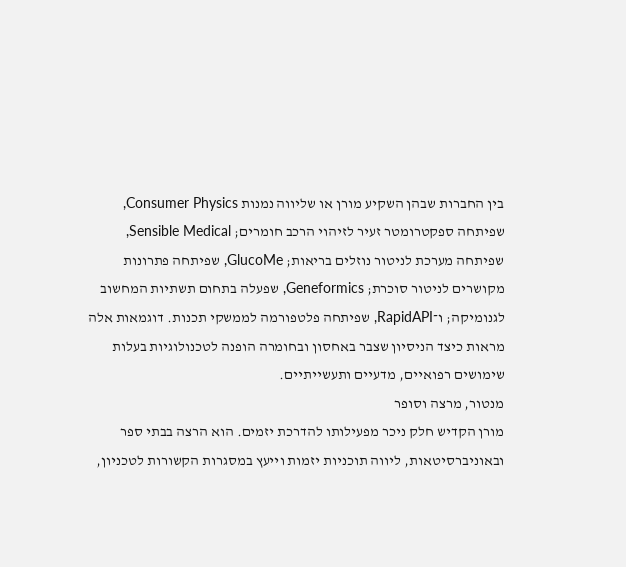בין החברות שבהן השקיע מורן או שליווה נמנות Consumer Physics, שפיתחה ספקטרומטר זעיר לזיהוי הרכב חומרים; Sensible Medical, שפיתחה מערכת לניטור נוזלים בריאות; GlucoMe, שפיתחה פתרונות מקושרים לניטור סוכרת; Geneformics, שפעלה בתחום תשתיות המחשוב לגנומיקה; ו־RapidAPI, שפיתחה פלטפורמה לממשקי תכנות. דוגמאות אלה מראות כיצד הניסיון שצבר באחסון ובחומרה הופנה לטכנולוגיות בעלות שימושים רפואיים, מדעיים ותעשייתיים.
מנטור, מרצה וסופר
מורן הקדיש חלק ניכר מפעילותו להדרכת יזמים. הוא הרצה בבתי ספר ובאוניברסיטאות, ליווה תוכניות יזמות וייעץ במסגרות הקשורות לטכניון,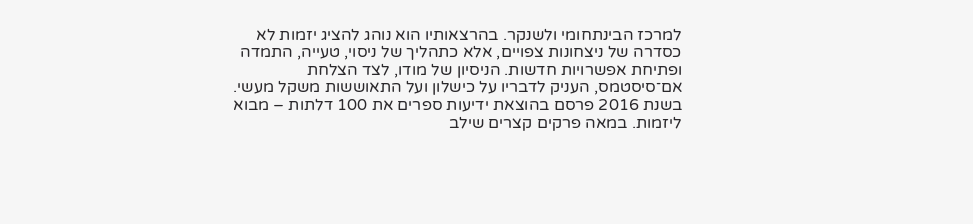למרכז הבינתחומי ולשנקר. בהרצאותיו הוא נוהג להציג יזמות לא כסדרה של ניצחונות צפויים, אלא כתהליך של ניסוי, טעייה, התמדה ופתיחת אפשרויות חדשות. הניסיון של מודו, לצד הצלחת אם־סיסטמס, העניק לדבריו על כישלון ועל התאוששות משקל מעשי.
בשנת 2016 פרסם בהוצאת ידיעות ספרים את 100 דלתות – מבוא ליזמות. במאה פרקים קצרים שילב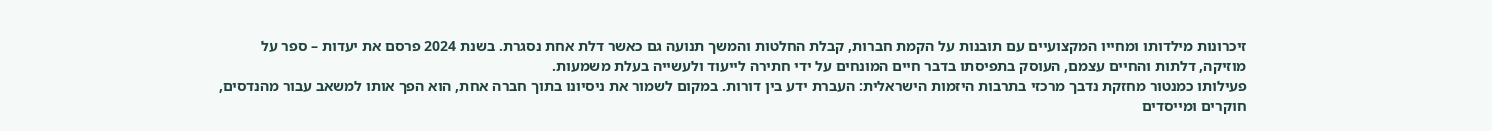זיכרונות מילדותו ומחייו המקצועיים עם תובנות על הקמת חברות, קבלת החלטות והמשך תנועה גם כאשר דלת אחת נסגרת. בשנת 2024 פרסם את יעדות – ספר על מוזיקה, דלתות והחיים עצמם, העוסק בתפיסתו בדבר חיים המונחים על ידי חתירה לייעוד ולעשייה בעלת משמעות.
פעילותו כמנטור מחזקת נדבך מרכזי בתרבות היזמות הישראלית: העברת ידע בין דורות. במקום לשמור את ניסיונו בתוך חברה אחת, הוא הפך אותו למשאב עבור מהנדסים, חוקרים ומייסדים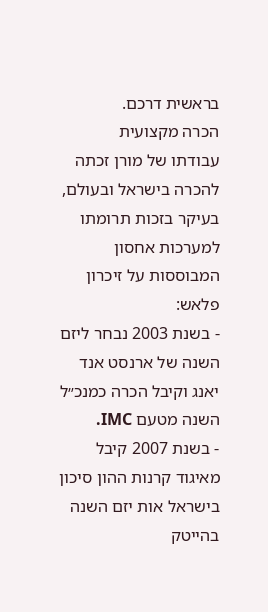בראשית דרכם.
הכרה מקצועית
עבודתו של מורן זכתה להכרה בישראל ובעולם, בעיקר בזכות תרומתו למערכות אחסון המבוססות על זיכרון פלאש:
- בשנת 2003 נבחר ליזם השנה של ארנסט אנד יאנג וקיבל הכרה כמנכ״ל השנה מטעם IMC.
- בשנת 2007 קיבל מאיגוד קרנות ההון סיכון בישראל אות יזם השנה בהייטק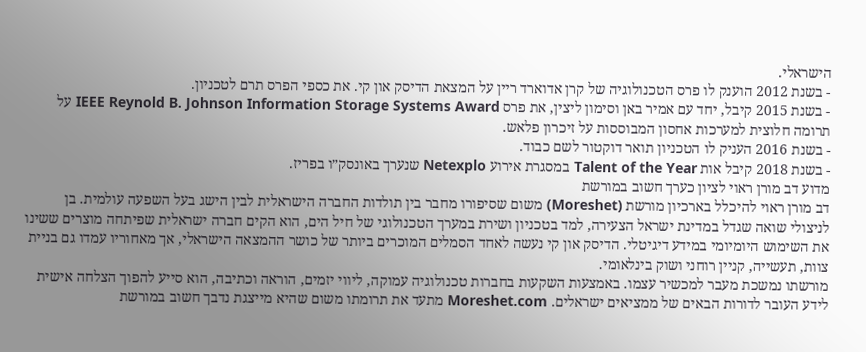הישראלי.
- בשנת 2012 הוענק לו פרס הטכנולוגיה של קרן אדוארד ריין על המצאת הדיסק און קי. את כספי הפרס תרם לטכניון.
- בשנת 2015 קיבל, יחד עם אמיר באן וסימון ליצין, את פרס IEEE Reynold B. Johnson Information Storage Systems Award על תרומה חלוצית למערכות אחסון המבוססות על זיכרון פלאש.
- בשנת 2016 העניק לו הטכניון תואר דוקטור לשם כבוד.
- בשנת 2018 קיבל אות Talent of the Year במסגרת אירוע Netexplo שנערך באונסק״ו בפריז.
מדוע דב מורן ראוי לציון כערך חשוב במורשת
דב מורן ראוי להיכלל בארכיון מורשת (Moreshet) משום שסיפורו מחבר בין תולדות החברה הישראלית לבין הישג בעל השפעה עולמית. בן לניצולי שואה שגדל במדינת ישראל הצעירה, למד בטכניון ושירת במערך הטכנולוגי של חיל הים, הוא הקים חברה ישראלית שפיתחה מוצרים ששינו את השימוש היומיומי במידע דיגיטלי. הדיסק און קי נעשה לאחד הסמלים המוכרים ביותר של כושר ההמצאה הישראלי, אך מאחוריו עמדו גם בניית צוות, תעשייה, קניין רוחני ושוק בינלאומי.
מורשתו נמשכת מעבר למכשיר עצמו. באמצעות השקעות בחברות טכנולוגיה עמוקה, ליווי יזמים, הוראה וכתיבה, הוא סייע להפוך הצלחה אישית לידע העובר לדורות הבאים של ממציאים ישראלים. Moreshet.com מתעד את תרומתו משום שהיא מייצגת נדבך חשוב במורשת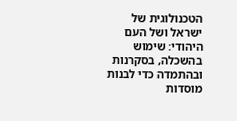הטכנולוגית של ישראל ושל העם היהודי: שימוש בהשכלה, בסקרנות ובהתמדה כדי לבנות מוסדות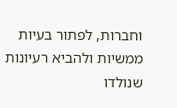וחברות, לפתור בעיות ממשיות ולהביא רעיונות שנולדו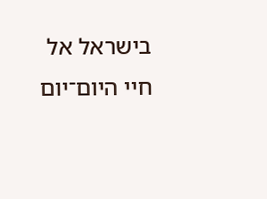בישראל אל חיי היום־יום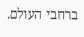ברחבי העולם.